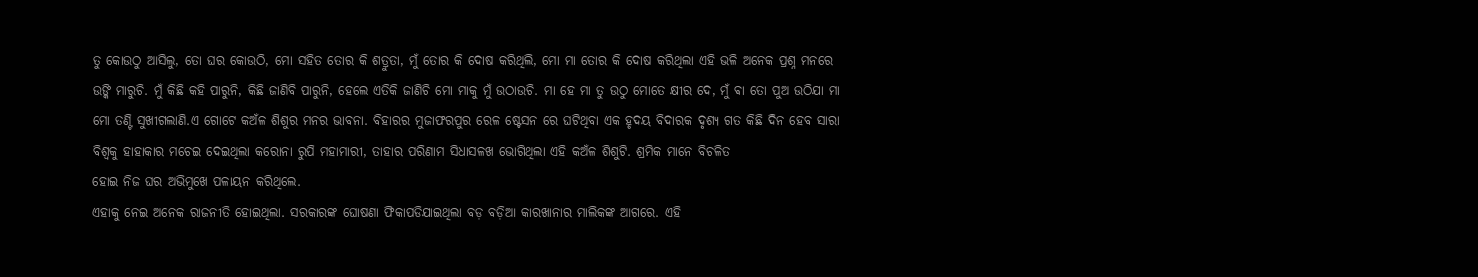ତୁ କୋଉଠୁ ଆସିଲୁ, ତୋ ଘର କୋଉଠି, ମୋ ସହିତ ତୋର କି ଶତ୍ରୁତା, ମୁଁ ତୋର କି ଦୋଷ କରିଥିଲି, ମୋ ମା ତୋର କି ଦୋଷ କରିଥିଲା ଏହି ଭଳି ଅନେକ ପ୍ରଶ୍ନ ମନରେ ଉଙ୍କି ମାରୁଚି. ମୁଁ କିଛି କହି ପାରୁନି, କିଛି ଜାଣିବି ପାରୁନି, ହେଲେ ଏତିକି ଜାଣିଚି ମୋ ମାକୁ ମୁଁ ଉଠାଉଚି. ମା ହେ ମା ତୁ ଉଠୁ ମୋତେ କ୍ଷୀର ଦେ, ମୁଁ ଵା ତୋ ପୁଅ ଉଠିଯା ମା ମୋ ତଣ୍ଟି ସୁଖୀଗଲାଣି.ଏ ଗୋଟେ କଅଁଳ ଶିଶୁର ମନର ଭାବନା. ବିହାରର ମୁଜାଫରପୁର ରେଳ ଷ୍ଟେସନ ରେ ଘଟିଥିବା ଏକ ହୃଦୟ ବିଦାରକ ଦୃଶ୍ୟ ଗତ କିଛି ଦିନ ହେବ ସାରା ବିଶ୍ୱକୁ ହାହାକାର ମଚେଇ ଦେଇଥିଲା କରୋନା ରୁପି ମହାମାରୀ, ତାହାର ପରିଣାମ ସିଧାସଳଖ ଭୋଗିଥିଲା ଏହି କଅଁଳ ଶିଶୁଟି. ଶ୍ରମିକ ମାନେ ବିଚଳିତ
ହୋଇ ନିଜ ଘର ଅଭିମୁଖେ ପଳାୟନ କରିଥିଲେ.
ଏହାକୁ ନେଇ ଅନେକ ରାଜନୀତି ହୋଇଥିଲା. ସରକାରଙ୍କ ଘୋଷଣା ଫିକାପଡିଯାଇଥିଲା ବଡ଼ ବଡ଼ିଆ କାରଖାନାର ମାଲିକଙ୍କ ଆଗରେ. ଏହି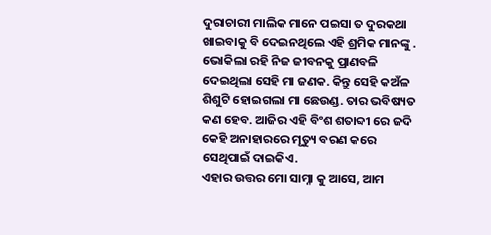ଦୁରାଚାରୀ ମାଲିକ ମାନେ ପଇସା ତ ଦୁରକଥା ଖାଇବାକୁ ବି ଦେଇନଥିଲେ ଏହି ଶ୍ରମିକ ମାନଙ୍କୁ . ଭୋକିଲା ରହି ନିଜ ଜୀବନକୁ ପ୍ରାଣବଳି ଦେଇଥିଲା ସେହି ମା ଜଣକ. କିନ୍ତୁ ସେହି କଅଁଳ ଶିଶୁଟି ହୋଇଗଲା ମା ଛେଉଣ୍ଡ. ତାର ଭବିଷ୍ୟତ କଣ ହେବ. ଆଜିର ଏହି ବିଂଶ ଶତାବ୍ଦୀ ରେ ଜଦି କେହି ଅନାହାରରେ ମୃତ୍ୟୁ ବରଣ କରେ ସେଥିପାଇଁ ଦାଇକିଏ.
ଏହାର ଉତ୍ତର ମୋ ସାମ୍ନା କୁ ଆସେ, ଆମ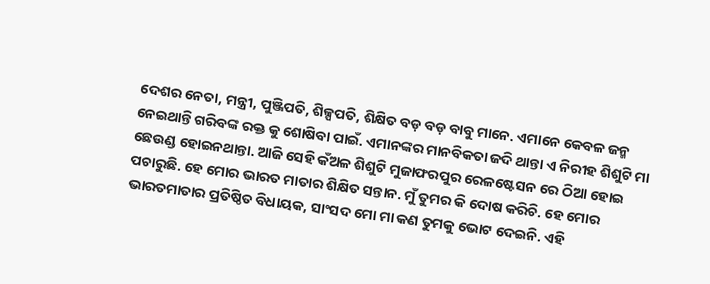ଦେଶର ନେତା, ମନ୍ତ୍ରୀ, ପୁଞ୍ଜିପତି, ଶିଳ୍ପପତି, ଶିକ୍ଷିତ ବଡ଼ ବଡ଼ ବାବୁ ମାନେ. ଏମାନେ କେବଳ ଜନ୍ମ ନେଇଥାନ୍ତି ଗରିବଙ୍କ ରକ୍ତ କୁ ଶୋଷିବା ପାଇଁ. ଏମାନଙ୍କର ମାନବିକତା ଜଦି ଥାନ୍ତା ଏ ନିରୀହ ଶିଶୁଟି ମା ଛେଉଣ୍ଡ ହୋଇନଥାନ୍ତା. ଆଜି ସେହି କଁଅଳ ଶିଶୁଟି ମୁଜାଫରପୁର ରେଳଷ୍ଟେସନ ରେ ଠିଆ ହୋଇ ପଚାରୁଛି. ହେ ମୋର ଭାରତ ମାତାର ଶିକ୍ଷିତ ସନ୍ତାନ. ମୁଁ ତୁମର କି ଦୋଷ କରିଚି. ହେ ମୋର ଭାରତମାତାର ପ୍ରତିଷ୍ଠିତ ବିଧାୟକ, ସାଂସଦ ମୋ ମା କଣ ତୁମକୁ ଭୋଟ ଦେଇନି. ଏହି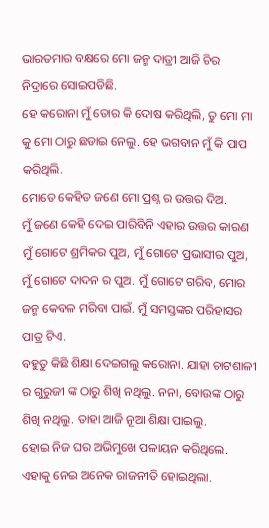ଭାରତମାର ବକ୍ଷରେ ମୋ ଜନ୍ମ ଦାତ୍ରୀ ଆଜି ଚିର ନିଦ୍ରାରେ ସୋଇପଡିଛି.
ହେ କରୋନା ମୁଁ ତୋର କି ଦୋଷ କରିଥିଲି, ତୁ ମୋ ମା କୁ ମୋ ଠାରୁ ଛଡାଇ ନେଲୁ. ହେ ଭଗବାନ ମୁଁ କି ପାପ କରିଥିଲି.
ମୋତେ କେହିତ ଜଣେ ମୋ ପ୍ରଶ୍ନ ର ଉତ୍ତର ଦିଅ.
ମୁଁ ଜଣେ କେହି ଦେଇ ପାରିବିନି ଏହାର ଉତ୍ତର କାରଣ ମୁଁ ଗୋଟେ ଶ୍ରମିକର ପୁଅ, ମୁଁ ଗୋଟେ ପ୍ରଭାସୀର ପୁଅ, ମୁଁ ଗୋଟେ ଦାଦନ ର ପୁଅ. ମୁଁ ଗୋଟେ ଗରିବ, ମୋର ଜନ୍ମ କେବଳ ମରିବା ପାଇଁ. ମୁଁ ସମସ୍ତଙ୍କର ପରିହାସର ପାତ୍ର ଟିଏ.
ବହୁତୁ କିଛି ଶିକ୍ଷା ଦେଇଗଲୁ କରୋନା. ଯାହା ଚାଟଶାଳୀ ର ଗୁରୁଜୀ ଙ୍କ ଠାରୁ ଶିଖି ନଥିଲୁ. ନନା, ବୋଉଙ୍କ ଠାରୁ ଶିଖି ନଥିଲୁ. ତାହା ଆଜି ନୂଆ ଶିକ୍ଷା ପାଇଲୁ.
ହୋଇ ନିଜ ଘର ଅଭିମୁଖେ ପଳାୟନ କରିଥିଲେ.
ଏହାକୁ ନେଇ ଅନେକ ରାଜନୀତି ହୋଇଥିଲା.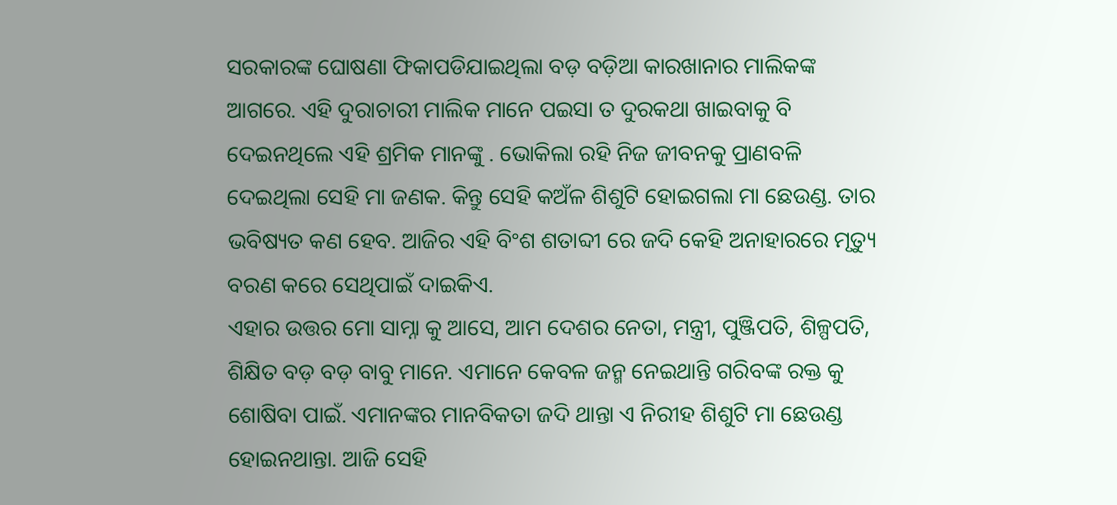ସରକାରଙ୍କ ଘୋଷଣା ଫିକାପଡିଯାଇଥିଲା ବଡ଼ ବଡ଼ିଆ କାରଖାନାର ମାଲିକଙ୍କ ଆଗରେ. ଏହି ଦୁରାଚାରୀ ମାଲିକ ମାନେ ପଇସା ତ ଦୁରକଥା ଖାଇବାକୁ ବି ଦେଇନଥିଲେ ଏହି ଶ୍ରମିକ ମାନଙ୍କୁ . ଭୋକିଲା ରହି ନିଜ ଜୀବନକୁ ପ୍ରାଣବଳି ଦେଇଥିଲା ସେହି ମା ଜଣକ. କିନ୍ତୁ ସେହି କଅଁଳ ଶିଶୁଟି ହୋଇଗଲା ମା ଛେଉଣ୍ଡ. ତାର ଭବିଷ୍ୟତ କଣ ହେବ. ଆଜିର ଏହି ବିଂଶ ଶତାବ୍ଦୀ ରେ ଜଦି କେହି ଅନାହାରରେ ମୃତ୍ୟୁ ବରଣ କରେ ସେଥିପାଇଁ ଦାଇକିଏ.
ଏହାର ଉତ୍ତର ମୋ ସାମ୍ନା କୁ ଆସେ, ଆମ ଦେଶର ନେତା, ମନ୍ତ୍ରୀ, ପୁଞ୍ଜିପତି, ଶିଳ୍ପପତି, ଶିକ୍ଷିତ ବଡ଼ ବଡ଼ ବାବୁ ମାନେ. ଏମାନେ କେବଳ ଜନ୍ମ ନେଇଥାନ୍ତି ଗରିବଙ୍କ ରକ୍ତ କୁ ଶୋଷିବା ପାଇଁ. ଏମାନଙ୍କର ମାନବିକତା ଜଦି ଥାନ୍ତା ଏ ନିରୀହ ଶିଶୁଟି ମା ଛେଉଣ୍ଡ ହୋଇନଥାନ୍ତା. ଆଜି ସେହି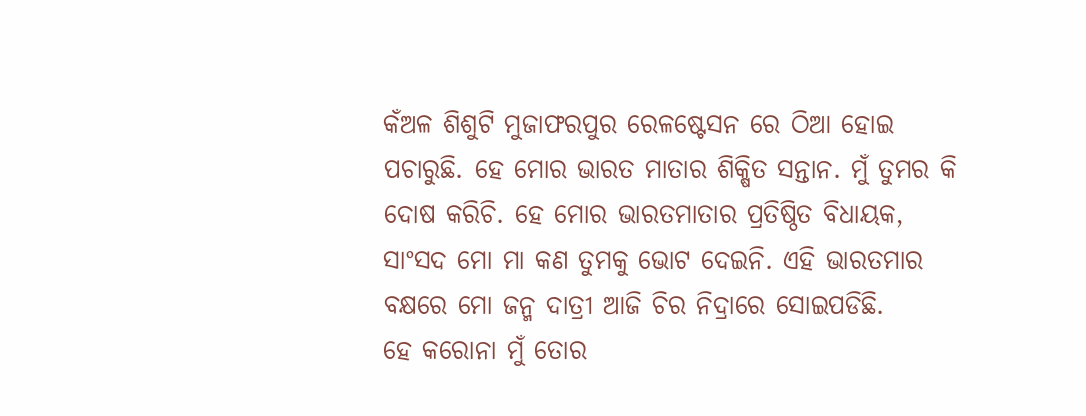କଁଅଳ ଶିଶୁଟି ମୁଜାଫରପୁର ରେଳଷ୍ଟେସନ ରେ ଠିଆ ହୋଇ ପଚାରୁଛି. ହେ ମୋର ଭାରତ ମାତାର ଶିକ୍ଷିତ ସନ୍ତାନ. ମୁଁ ତୁମର କି ଦୋଷ କରିଚି. ହେ ମୋର ଭାରତମାତାର ପ୍ରତିଷ୍ଠିତ ବିଧାୟକ, ସାଂସଦ ମୋ ମା କଣ ତୁମକୁ ଭୋଟ ଦେଇନି. ଏହି ଭାରତମାର ବକ୍ଷରେ ମୋ ଜନ୍ମ ଦାତ୍ରୀ ଆଜି ଚିର ନିଦ୍ରାରେ ସୋଇପଡିଛି.
ହେ କରୋନା ମୁଁ ତୋର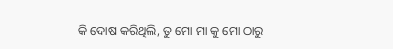କି ଦୋଷ କରିଥିଲି, ତୁ ମୋ ମା କୁ ମୋ ଠାରୁ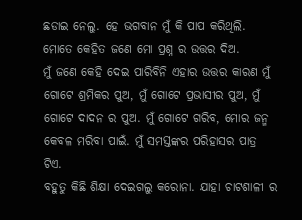ଛଡାଇ ନେଲୁ. ହେ ଭଗବାନ ମୁଁ କି ପାପ କରିଥିଲି.
ମୋତେ କେହିତ ଜଣେ ମୋ ପ୍ରଶ୍ନ ର ଉତ୍ତର ଦିଅ.
ମୁଁ ଜଣେ କେହି ଦେଇ ପାରିବିନି ଏହାର ଉତ୍ତର କାରଣ ମୁଁ ଗୋଟେ ଶ୍ରମିକର ପୁଅ, ମୁଁ ଗୋଟେ ପ୍ରଭାସୀର ପୁଅ, ମୁଁ ଗୋଟେ ଦାଦନ ର ପୁଅ. ମୁଁ ଗୋଟେ ଗରିବ, ମୋର ଜନ୍ମ କେବଳ ମରିବା ପାଇଁ. ମୁଁ ସମସ୍ତଙ୍କର ପରିହାସର ପାତ୍ର ଟିଏ.
ବହୁତୁ କିଛି ଶିକ୍ଷା ଦେଇଗଲୁ କରୋନା. ଯାହା ଚାଟଶାଳୀ ର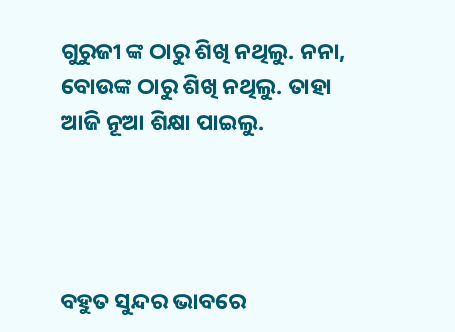ଗୁରୁଜୀ ଙ୍କ ଠାରୁ ଶିଖି ନଥିଲୁ. ନନା, ବୋଉଙ୍କ ଠାରୁ ଶିଖି ନଥିଲୁ. ତାହା ଆଜି ନୂଆ ଶିକ୍ଷା ପାଇଲୁ.




ବହୁତ ସୁନ୍ଦର ଭାବରେ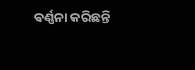ଵର୍ଣ୍ଣନା କରିଛନ୍ତି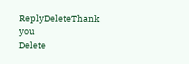ReplyDeleteThank you
Delete